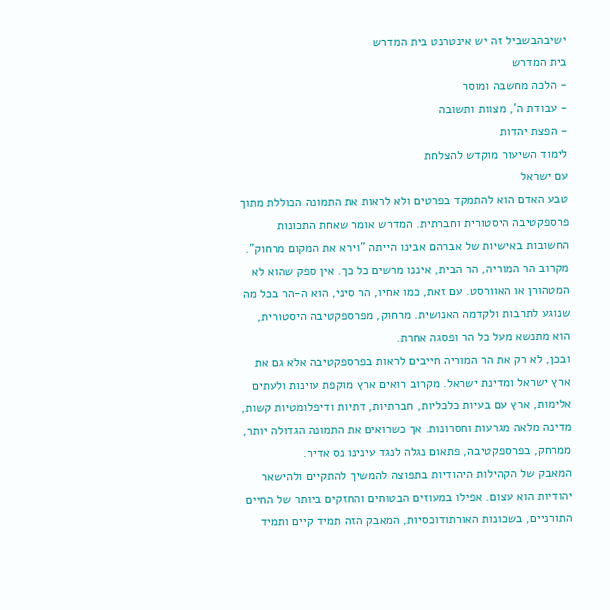ישיבהבשביל זה יש אינטרנט בית המדרש
בית המדרש
- הלכה מחשבה ומוסר
- עבודת ה', מצוות ותשובה
- הפצת יהדות
לימוד השיעור מוקדש להצלחת
עם ישראל
טבע האדם הוא להתמקד בפרטים ולא לראות את התמונה הכוללת מתוך פרספקטיבה היסטורית וחברתית. המדרש אומר שאחת התכונות החשובות באישיות של אברהם אבינו הייתה "וירא את המקום מרחוק".
מקרוב הר המוריה, הר הבית, איננו מרשים כל כך. אין ספק שהוא לא המטהורן או האוורסט. עם זאת, כמו אחיו, הר סיני, הוא ה-הר בכל מה שנוגע לתרבות ולקדמה האנושית. מרחוק, מפרספקטיבה היסטורית, הוא מתנשא מעל כל הר ופסגה אחרת.
ובכן, לא רק את הר המוריה חייבים לראות בפרספקטיבה אלא גם את ארץ ישראל ומדינת ישראל. מקרוב רואים ארץ מוקפת עוינות ולעתים אלימות, ארץ עם בעיות כלכליות, חברתיות, דתיות ודיפלומטיות קשות, מדינה מלאה מגרעות וחסרונות. אך כשרואים את התמונה הגדולה יותר, ממרחק, בפרספקטיבה, פתאום נגלה לנגד עינינו נס אדיר.
המאבק של הקהילות היהודיות בתפוצה להמשיך להתקיים ולהישאר יהודיות הוא עצום. אפילו במעוזים הבטוחים והחזקים ביותר של החיים התורניים, בשכונות האורתודוכסיות, המאבק הזה תמיד קיים ותמיד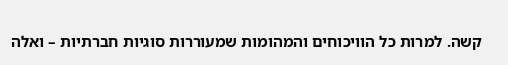קשה. למרות כל הוויכוחים והמהומות שמעוררות סוגיות חברתיות – ואלה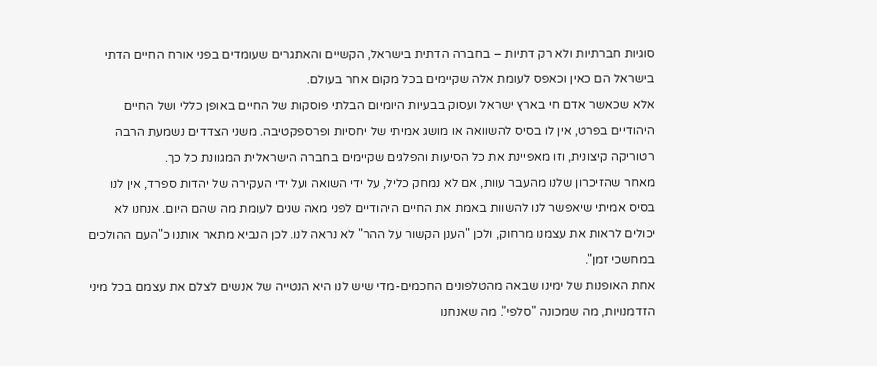סוגיות חברתיות ולא רק דתיות – בחברה הדתית בישראל, הקשיים והאתגרים שעומדים בפני אורח החיים הדתי בישראל הם כאין וכאפס לעומת אלה שקיימים בכל מקום אחר בעולם.
אלא שכאשר אדם חי בארץ ישראל ועסוק בבעיות היומיום הבלתי פוסקות של החיים באופן כללי ושל החיים היהודיים בפרט, אין לו בסיס להשוואה או מושג אמיתי של יחסיות ופרספקטיבה. משני הצדדים נשמעת הרבה רטוריקה קיצונית, וזו מאפיינת את כל הסיעות והפלגים שקיימים בחברה הישראלית המגוונת כל כך.
מאחר שהזיכרון שלנו מהעבר עוות, אם לא נמחק כליל, על ידי השואה ועל ידי העקירה של יהדות ספרד, אין לנו בסיס אמיתי שיאפשר לנו להשוות באמת את החיים היהודיים לפני מאה שנים לעומת מה שהם היום. אנחנו לא יכולים לראות את עצמנו מרחוק, ולכן "הענן הקשור על ההר" לא נראה לנו. לכן הנביא מתאר אותנו כ"העם ההולכים במחשכי זמן".
אחת האופנות של ימינו שבאה מהטלפונים החכמים-מדי שיש לנו היא הנטייה של אנשים לצלם את עצמם בכל מיני הזדמנויות, מה שמכונה "סלפי". מה שאנחנו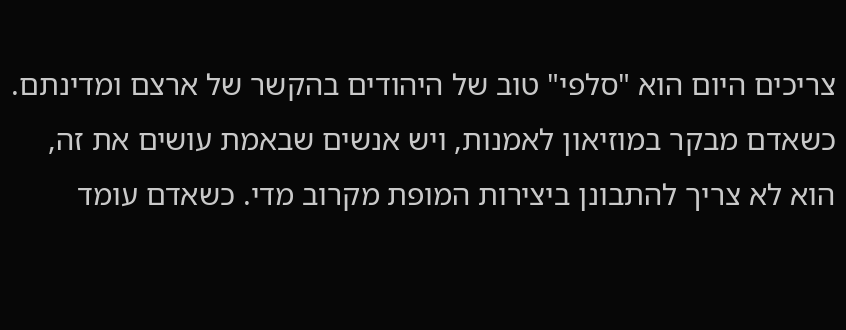צריכים היום הוא "סלפי" טוב של היהודים בהקשר של ארצם ומדינתם.
כשאדם מבקר במוזיאון לאמנות, ויש אנשים שבאמת עושים את זה, הוא לא צריך להתבונן ביצירות המופת מקרוב מדי. כשאדם עומד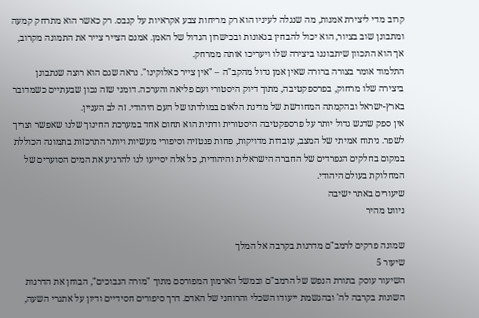קרוב מדי ליצירת אמנות, מה שנגלה לעיניו הוא רק מריחות צבע אקראיות על קנבס. רק כאשר הוא מתרחק קמעה ומתבונן שוב בציור, הוא יכול להבחין בגאונות ובכישרון הגדול של האמן. אמנם הצייר צייר את התמונה מקרוב, אך הוא התכוון שיתבוננו ביצירה שלו ויעריכו אותה ממרחק.
התלמוד אומר בצורה ברורה שאין אמן גדול מהקב"ה – "אין צייר כאלוקינו". נראה שגם הוא רוצה שנתבונן ביצירה שלו מרחוק, בפרספקטיבה, מתוך דיוק היסטורי ועם פליאה והערכה. דומני שזה נכון שבעתיים כשמדובר בארץ-ישראל ובהקמתה המחודשת של מדינת הלאום במולדתו של העם היהודי. זה לב העניין.
אין ספק שדגש גדול יותר על פרספקטיבה היסטורית ודתית הוא תחום אחד במערכת החינוך שלנו שאפשר וצריך לשפר. ניתוח אמיתי של המצב, עובדות מדויקות, פחות פנטזיה וסיפורי מעשיות ויותר התרכזות בתמונה הכוללת במקום בחלקים הנפרדים של החברה הישראלית והיהודית, כל אלה יסייעו לנו להרגיע את המים הסוערים של המחלוקת בעולם היהודי.
שיעורים באתר ישיבה
ניווט מהיר

שמונה פרקים לרמב"ם מדרגות בקרבה אל המלך
שיעור 5
השיעור עוסק בתורת הנפש של הרמב"ם ובמשל הארמון המפורסם מתוך "מורה הנבוכים", הבוחן את הדרגות השונות בקרבה לה' ובהגשמת ייעודו השכלי והרוחני של האדם. דרך סיפורים חסידיים ודיון על אתגרי השעה,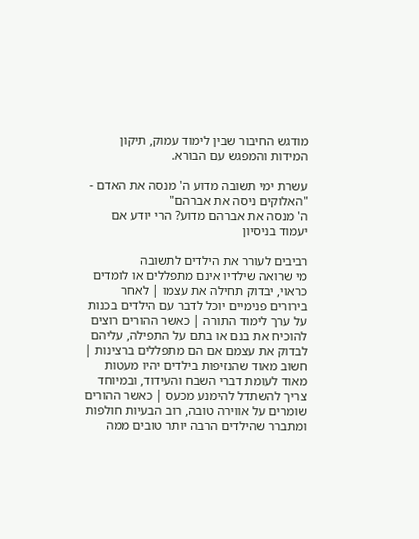מודגש החיבור שבין לימוד עמוק, תיקון המידות והמפגש עם הבורא.

עשרת ימי תשובה מדוע ה' מנסה את האדם - "האלוקים ניסה את אברהם"
ה' מנסה את אברהם מדוע? הרי יודע אם יעמוד בניסיון

רביבים לעורר את הילדים לתשובה
מי שרואה שילדיו אינם מתפללים או לומדים כראוי, יבדוק תחילה את עצמו | לאחר בירורים פנימיים יוכל לדבר עם הילדים בכנות על ערך לימוד התורה | כאשר ההורים רוצים להוכיח את בנם או בתם על התפילה, עליהם לבדוק את עצמם אם הם מתפללים ברצינות | חשוב מאוד שהנזיפות בילדים יהיו מעטות מאוד לעומת דברי השבח והעידוד, ובמיוחד צריך להשתדל להימנע מכעס | כאשר ההורים שומרים על אווירה טובה, רוב הבעיות חולפות ומתברר שהילדים הרבה יותר טובים ממה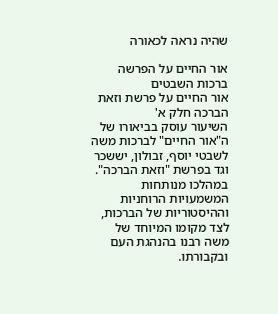שהיה נראה לכאורה

אור החיים על הפרשה ברכות השבטים
אור החיים על פרשת וזאת הברכה חלק א'
השיעור עוסק בביאורו של ה"אור החיים" לברכות משה לשבטי יוסף, זבולון, יששכר וגד בפרשת "וזאת הברכה". במהלכו מנותחות המשמעויות הרוחניות וההיסטוריות של הברכות, לצד מקומו המיוחד של משה רבנו בהנהגת העם ובקבורתו.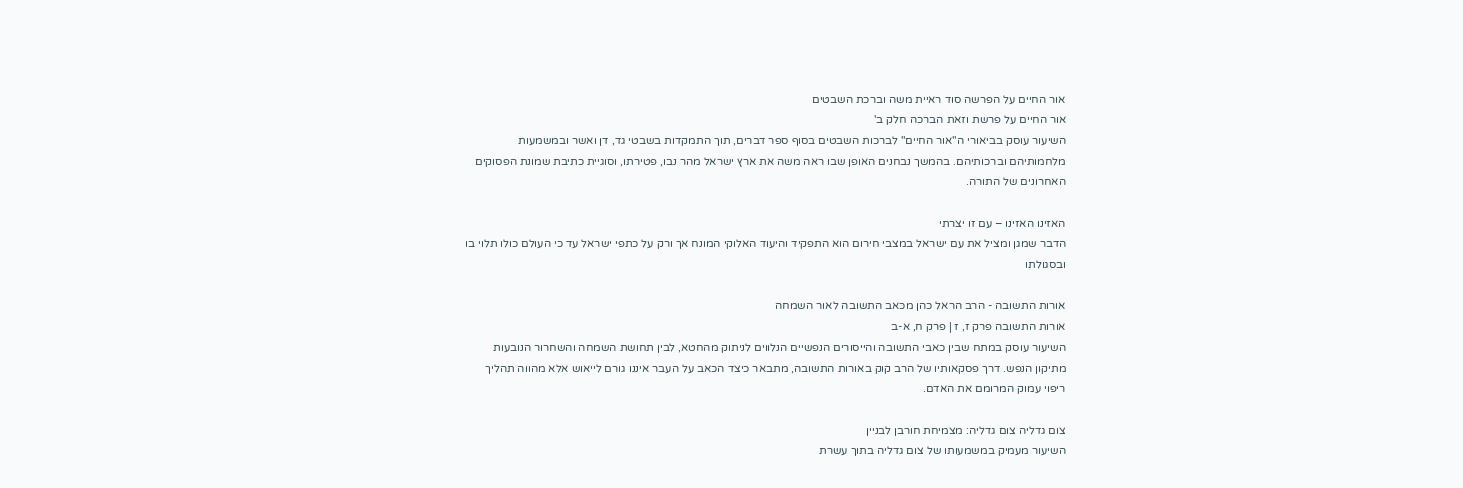אור החיים על הפרשה סוד ראיית משה וברכת השבטים
אור החיים על פרשת וזאת הברכה חלק ב'
השיעור עוסק בביאורי ה"אור החיים" לברכות השבטים בסוף ספר דברים, תוך התמקדות בשבטי גד, דן ואשר ובמשמעות מלחמותיהם וברכותיהם. בהמשך נבחנים האופן שבו ראה משה את ארץ ישראל מהר נבו, פטירתו, וסוגיית כתיבת שמונת הפסוקים האחרונים של התורה.

האזינו האזינו – עם זו יצרתי
הדבר שמגן ומציל את עם ישראל במצבי חירום הוא התפקיד והיעוד האלוקי המונח אך ורק על כתפי ישראל עד כי העולם כולו תלוי בו ובסגולתו

אורות התשובה - הרב הראל כהן מכאב התשובה לאור השמחה
אורות התשובה פרק ז, ז | פרק ח, א-ב
השיעור עוסק במתח שבין כאבי התשובה והייסורים הנפשיים הנלווים לניתוק מהחטא, לבין תחושת השמחה והשחרור הנובעות מתיקון הנפש. דרך פסקאותיו של הרב קוק באורות התשובה, מתבאר כיצד הכאב על העבר איננו גורם לייאוש אלא מהווה תהליך ריפוי עמוק המרומם את האדם.

צום גדליה צום גדליה: מצמיחת חורבן לבניין
השיעור מעמיק במשמעותו של צום גדליה בתוך עשרת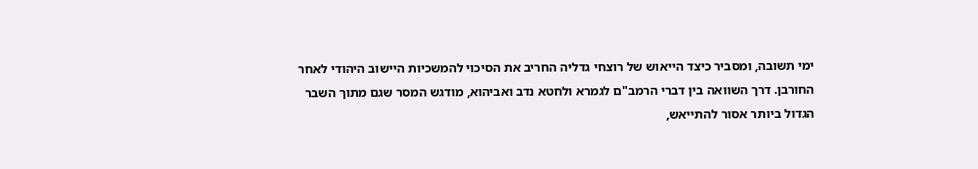ימי תשובה, ומסביר כיצד הייאוש של רוצחי גדליה החריב את הסיכוי להמשכיות היישוב היהודי לאחר החורבן. דרך השוואה בין דברי הרמב"ם לגמרא ולחטא נדב ואביהוא, מודגש המסר שגם מתוך השבר הגדול ביותר אסור להתייאש,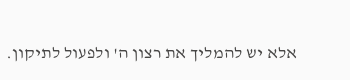אלא יש להמליך את רצון ה' ולפעול לתיקון.